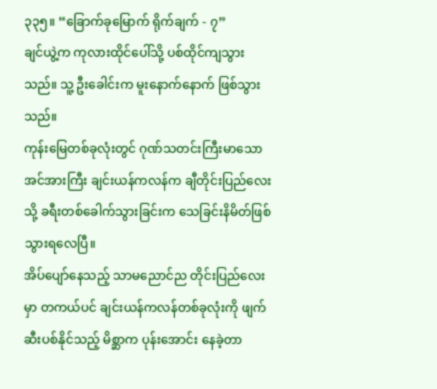၃၃၅။ “ခြောက်ခုမြောက် ရိုက်ချက် - ၇”
ချင်ယွဲ့က ကုလားထိုင်ပေါ်သို့ ပစ်ထိုင်ကျသွားသည်။ သူ့ ဦးခေါင်းက မူးနောက်နောက် ဖြစ်သွားသည်။
ကုန်းမြေတစ်ခုလုံးတွင် ဂုဏ်သတင်းကြီးမာသော အင်အားကြီး ချင်းယန်ကလန်က ချီတိုင်းပြည်လေးသို့ ခရီးတစ်ခေါက်သွားခြင်းက သေခြင်းနိမိတ်ဖြစ်သွားရလေပြီ။
အိပ်ပျော်နေသည့် သာမညောင်ည တိုင်းပြည်လေးမှာ တကယ်ပင် ချင်းယန်ကလန်တစ်ခုလုံးကို ဖျက်ဆီးပစ်နိုင်သည့် မိစ္ဆာက ပုန်းအောင်း နေခဲ့တာ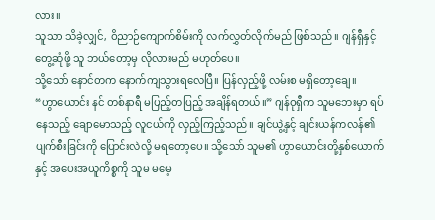လား။
သူသာ သိခဲ့လျှင်, ဝိညာဉ်ကျောက်စိမ်းကို လက်လွှတ်လိုက်မည် ဖြစ်သည်။ ဂျန်ရှီနှင့် တွေ့ဆုံဖို့ သူ ဘယ်တော့မှ လိုလားမည် မဟုတ်ပေ။
သို့သော် နောင်တက နောက်ကျသွားရလေပြီ။ ပြန်လှည့်ဖို့ လမ်းစ မရှိတော့ချေ။
“ဟွာယောင်း နင် တစ်နာရီ မပြည့်တပြည့် အချိန်ရတယ်။” ဂျန်ဝုရှီက သူမဘေးမှာ ရပ်နေသည့် ချောမောသည့် လူငယ်ကို လှည့်ကြည့်သည်။ ချင်ယွဲ့နှင့် ချင်းယန်ကလန်၏ ပျက်စီးခြင်းကို ပြောင်းလဲလို့ မရတော့ပေ။ သို့သော် သူမ၏ ဟွာယောင်းတို့နှစ်ယောက်နှင့် အပေးအယူကိစ္စကို သူမ မမေ့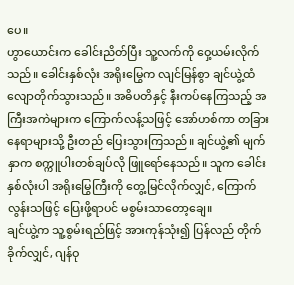ပေ။
ဟွာယောင်းက ခေါင်းညိတ်ပြီး သူ့လက်ကို ဝှေ့ယမ်းလိုက်သည်။ ခေါင်းနှစ်လုံး အရိုးမြွေက လျင်မြန်စွာ ချင်ယွဲ့ထံ လျောတိုက်သွားသည်။ အဓိပတိနှင့် နီးကပ်နေကြသည့် အကြီးအကဲများက ကြောက်လန့်သဖြင့် အော်ဟစ်ကာ တခြားနေရာများသို့ ဦးတည် ပြေးသွားကြသည်။ ချင်ယွဲ့၏ မျက်နှာက စက္ကူပါးတစ်ချပ်လို ဖြူရော်နေသည်။ သူက ခေါင်းနှစ်လုံးပါ အရိုးမြွေကြီးကို တွေ့မြင်လိုက်လျှင်, ကြောက်လွန်းသဖြင့် ပြေးဖို့ရာပင် မစွမ်းသာတော့ချေ။
ချင်ယွဲ့က သူ့စွမ်းရည်ဖြင့် အားကုန်သုံး၍ ပြန်လည် တိုက်ခိုက်လျှင်, ဂျန်ဝု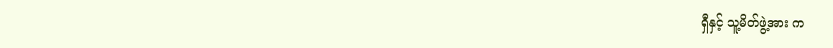ရှီနှင့် သူ့မိတ်ဖွဲ့အား က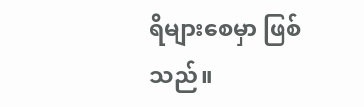ရိများစေမှာ ဖြစ်သည်။